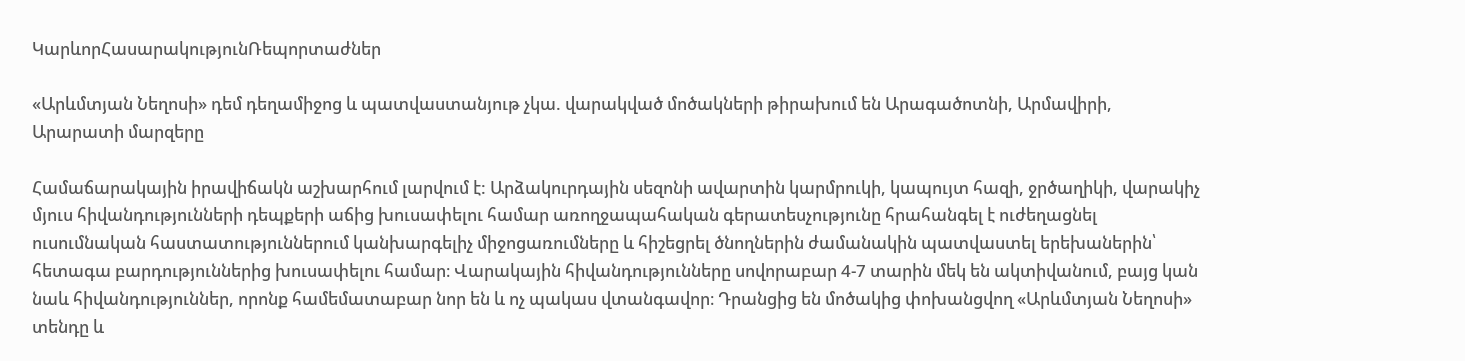ԿարևորՀասարակությունՌեպորտաժներ

«Արևմտյան Նեղոսի» դեմ դեղամիջոց և պատվաստանյութ չկա. վարակված մոծակների թիրախում են Արագածոտնի, Արմավիրի, Արարատի մարզերը

Համաճարակային իրավիճակն աշխարհում լարվում է: Արձակուրդային սեզոնի ավարտին կարմրուկի, կապույտ հազի, ջրծաղիկի, վարակիչ մյուս հիվանդությունների դեպքերի աճից խուսափելու համար առողջապահական գերատեսչությունը հրահանգել է ուժեղացնել ուսումնական հաստատություններում կանխարգելիչ միջոցառումները և հիշեցրել ծնողներին ժամանակին պատվաստել երեխաներին՝  հետագա բարդություններից խուսափելու համար։ Վարակային հիվանդությունները սովորաբար 4-7 տարին մեկ են ակտիվանում, բայց կան նաև հիվանդություններ, որոնք համեմատաբար նոր են և ոչ պակաս վտանգավոր։ Դրանցից են մոծակից փոխանցվող «Արևմտյան Նեղոսի» տենդը և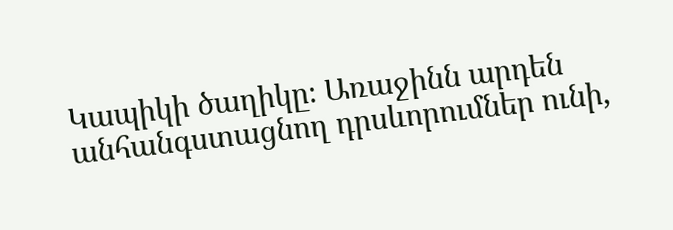Կապիկի ծաղիկը։ Առաջինն արդեն անհանգստացնող դրսևորումներ ունի,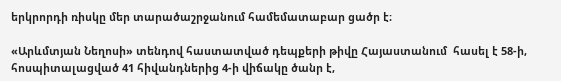երկրորդի ռիսկը մեր տարածաշրջանում համեմատաբար ցածր է։

«Արևմտյան Նեղոսի» տենդով հաստատված դեպքերի թիվը Հայաստանում  հասել է 58-ի, հոսպիտալացված 41 հիվանդներից 4-ի վիճակը ծանր է,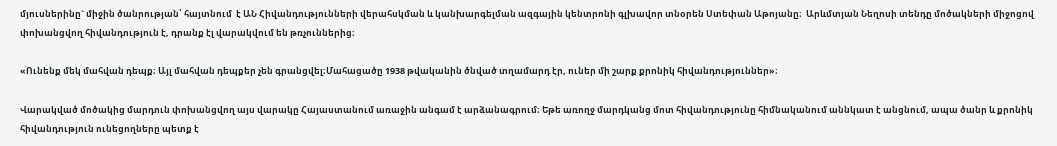մյուսներինը` միջին ծանրության՝ հայտնում  է ԱՆ Հիվանդությունների վերահսկման և կանխարգելման ազգային կենտրոնի գլխավոր տնօրեն Ստեփան Աթոյանը։  Արևմտյան Նեղոսի տենդը մոծակների միջոցով փոխանցվող հիվանդություն է, դրանք էլ վարակվում են թռչուններից։

«Ունենք մեկ մահվան դեպք։ Այլ մահվան դեպքեր չեն գրանցվել։Մահացածը 1938 թվականին ծնված տղամարդ էր, ուներ մի շարք քրոնիկ հիվանդություններ»։

Վարակված մոծակից մարդուն փոխանցվող այս վարակը Հայաստանում առաջին անգամ է արձանագրում։ Եթե առողջ մարդկանց մոտ հիվանդությունը հիմնականում աննկատ է անցնում, ապա ծանր և քրոնիկ հիվանդություն ունեցողները պետք է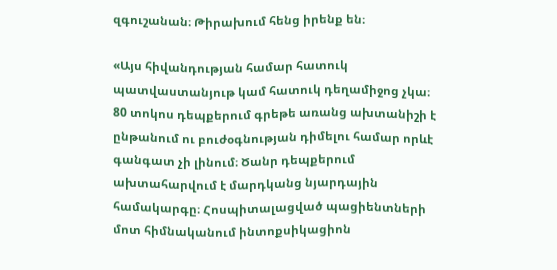զգուշանան։ Թիրախում հենց իրենք են։

«Այս հիվանդության համար հատուկ պատվաստանյութ կամ հատուկ դեղամիջոց չկա։ 80 տոկոս դեպքերում գրեթե առանց ախտանիշի է ընթանում ու բուժօգնության դիմելու համար որևէ գանգատ չի լինում։ Ծանր դեպքերում ախտահարվում է մարդկանց նյարդային համակարգը։ Հոսպիտալացված պացիենտների մոտ հիմնականում ինտոքսիկացիոն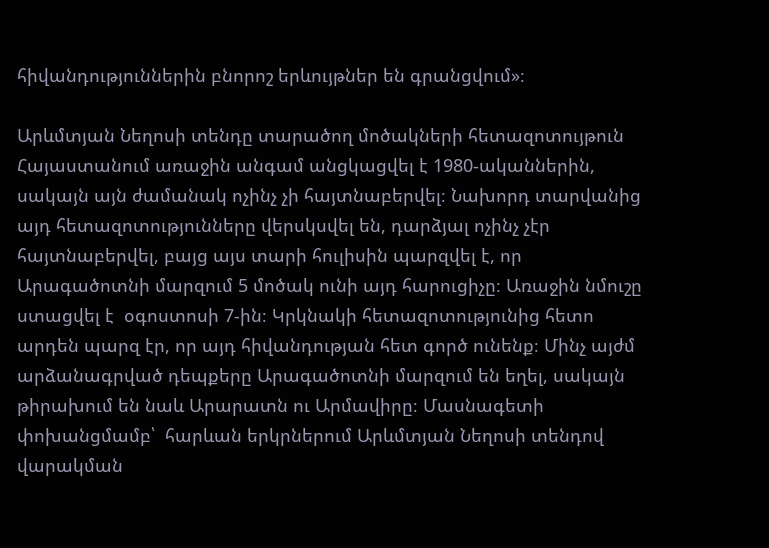հիվանդություններին բնորոշ երևույթներ են գրանցվում»։

Արևմտյան Նեղոսի տենդը տարածող մոծակների հետազոտույթուն Հայաստանում առաջին անգամ անցկացվել է 1980-ականներին, սակայն այն ժամանակ ոչինչ չի հայտնաբերվել։ Նախորդ տարվանից այդ հետազոտությունները վերսկսվել են, դարձյալ ոչինչ չէր հայտնաբերվել, բայց այս տարի հուլիսին պարզվել է, որ Արագածոտնի մարզում 5 մոծակ ունի այդ հարուցիչը։ Առաջին նմուշը ստացվել է  օգոստոսի 7-ին։ Կրկնակի հետազոտությունից հետո արդեն պարզ էր, որ այդ հիվանդության հետ գործ ունենք։ Մինչ այժմ արձանագրված դեպքերը Արագածոտնի մարզում են եղել, սակայն թիրախում են նաև Արարատն ու Արմավիրը։ Մասնագետի փոխանցմամբ՝  հարևան երկրներում Արևմտյան Նեղոսի տենդով վարակման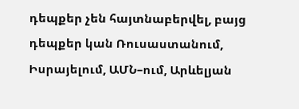դեպքեր չեն հայտնաբերվել, բայց դեպքեր կան Ռուսաստանում, Իսրայելում, ԱՄՆ–ում, Արևելյան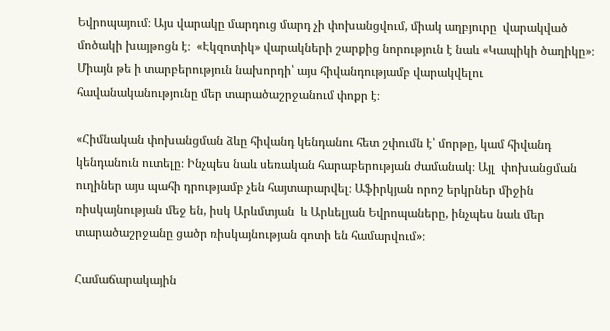Եվրոպայում։ Այս վարակը մարդուց մարդ չի փոխանցվում, միակ աղբյուրը  վարակված մոծակի խայթոցն է։  «Էկզոտիկ» վարակների շարքից նորություն է նաև «Կապիկի ծաղիկը»։ Միայն թե ի տարբերություն նախորդի՝ այս հիվանդությամբ վարակվելու հավանականությունը մեր տարածաշրջանում փոքր է։

«Հիմնական փոխանցման ձևը հիվանդ կենդանու հետ շփումն է՝ մորթը, կամ հիվանդ կենդանուն ուտելը։ Ինչպես նաև սեռական հարաբերության ժամանակ։ Այլ  փոխանցման ուղիներ այս պահի դրությամբ չեն հայտարարվել։ Աֆիրկյան որոշ երկրներ միջին ռիսկայնության մեջ են, իսկ Արևմտյան  և Արևելյան Եվրոպաները, ինչպես նաև մեր տարածաշրջանը ցածր ռիսկայնության գոտի են համարվում»։

Համաճարակային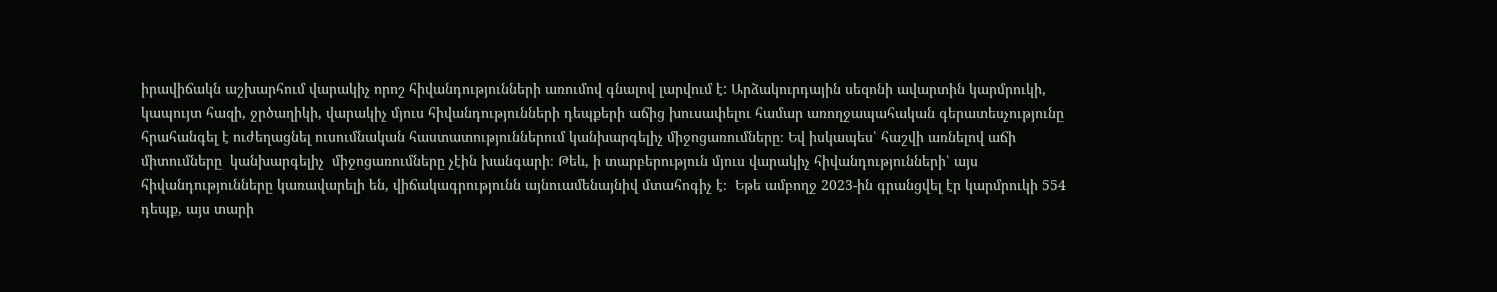իրավիճակն աշխարհում վարակիչ որոշ հիվանդությունների առումով գնալով լարվում է: Արձակուրդային սեզոնի ավարտին կարմրուկի, կապույտ հազի, ջրծաղիկի, վարակիչ մյուս հիվանդությունների դեպքերի աճից խուսափելու համար առողջապահական գերատեսչությունը հրահանգել է ուժեղացնել ուսումնական հաստատություններում կանխարգելիչ միջոցառումները։ Եվ իսկապես՝ հաշվի առնելով աճի միտումները  կանխարգելիչ  միջոցառումները չէին խանգարի։ Թեև, ի տարբերություն մյուս վարակիչ հիվանդությունների՝ այս հիվանդությունները կառավարելի են, վիճակագրությունն այնուամենայնիվ մտահոգիչ է։  Եթե ամբողջ 2023-ին գրանցվել էր կարմրուկի 554 դեպք, այս տարի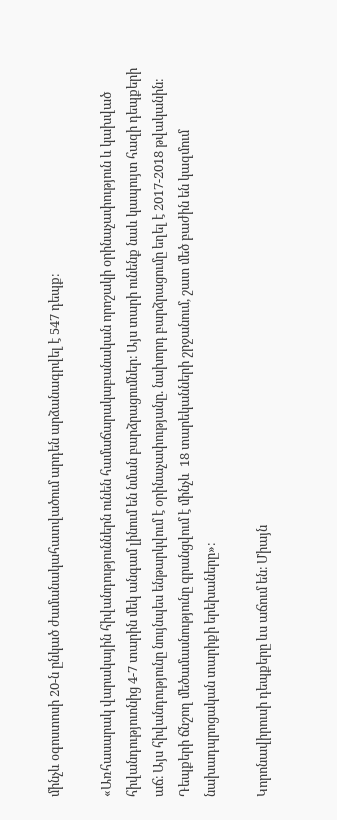մինչև օգոստոսի 20-ն ընկած ժամանակահատվածում արդեն արձանագրվել է 547 դեպք։

«Առհասարակ վարակային հիվանդություններն ունեն համաճարակաբանական որոշակի օրինաչափություն և կախված հիվանդություոնից 4-7 տարին մեկ անգամ լինում են նման բարձրացումներ։ Այս տարի ունենք նաև կապույտ հազի դեպքերի աճ։ Այս հիվանդությունը նույնպես ենթարկվում է օրինաչափությանը. նախորդ բարձրացումը եղել է 2017-2018 թվականին։ Դեպքերի ճնշող մեծամասնությունը գրանցվում է մինչև  18 տարեկանների շրջանում, շատ մեծ բաժին են կազմում նախադպրոցական տարիքի երեխաները»։

Կորոնավիրուսի դեպքերը ևս աճում են։ Միայն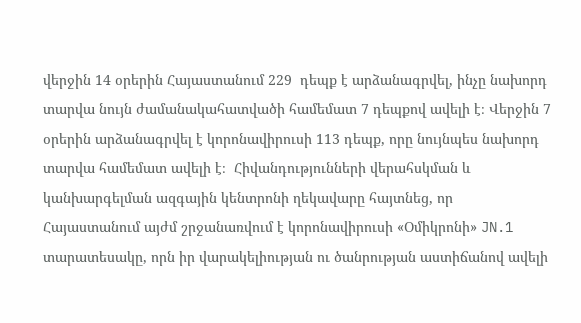վերջին 14 օրերին Հայաստանում 229  դեպք է արձանագրվել, ինչը նախորդ  տարվա նույն ժամանակահատվածի համեմատ 7 դեպքով ավելի է։ Վերջին 7 օրերին արձանագրվել է կորոնավիրուսի 113 դեպք, որը նույնպես նախորդ տարվա համեմատ ավելի է։  Հիվանդությունների վերահսկման և կանխարգելման ազգային կենտրոնի ղեկավարը հայտնեց, որ Հայաստանում այժմ շրջանառվում է կորոնավիրուսի «Օմիկրոնի» JN.1 տարատեսակը, որն իր վարակելիության ու ծանրության աստիճանով ավելի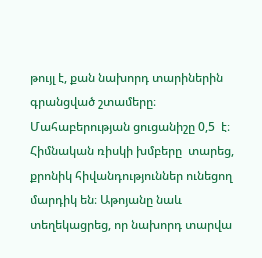թույլ է, քան նախորդ տարիներին գրանցված շտամերը։ Մահաբերության ցուցանիշը 0,5  է։ Հիմնական ռիսկի խմբերը  տարեց, քրոնիկ հիվանդություններ ունեցող մարդիկ են։ Աթոյանը նաև տեղեկացրեց, որ նախորդ տարվա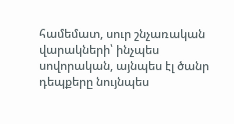համեմատ, սուր շնչառական վարակների՝ ինչպես սովորական, այնպես էլ ծանր դեպքերը նույնպես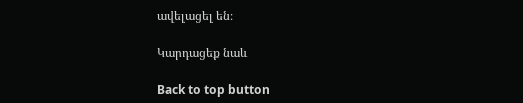ավելացել են։

Կարդացեք նաև

Back to top button